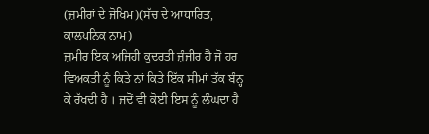(ਜ਼ਮੀਰਾਂ ਦੇ ਜੋਖਿਮ)(ਸੱਚ ਦੇ ਆਧਾਰਿਤ, ਕਾਲਪਨਿਕ ਨਾਮ)
ਜ਼ਮੀਰ ਇਕ ਅਜਿਹੀ ਕੁਦਰਤੀ ਜ਼ੰਜੀਰ ਹੈ ਜੋ ਹਰ ਵਿਅਕਤੀ ਨੂੰ ਕਿਤੇ ਨਾਂ ਕਿਤੇ ਇੱਕ ਸੀਮਾਂ ਤੱਕ ਬੰਨ੍ਹ ਕੇ ਰੱਖਦੀ ਹੈ । ਜਦੋਂ ਵੀ ਕੋਈ ਇਸ ਨੂੰ ਲੰਘਦਾ ਹੈ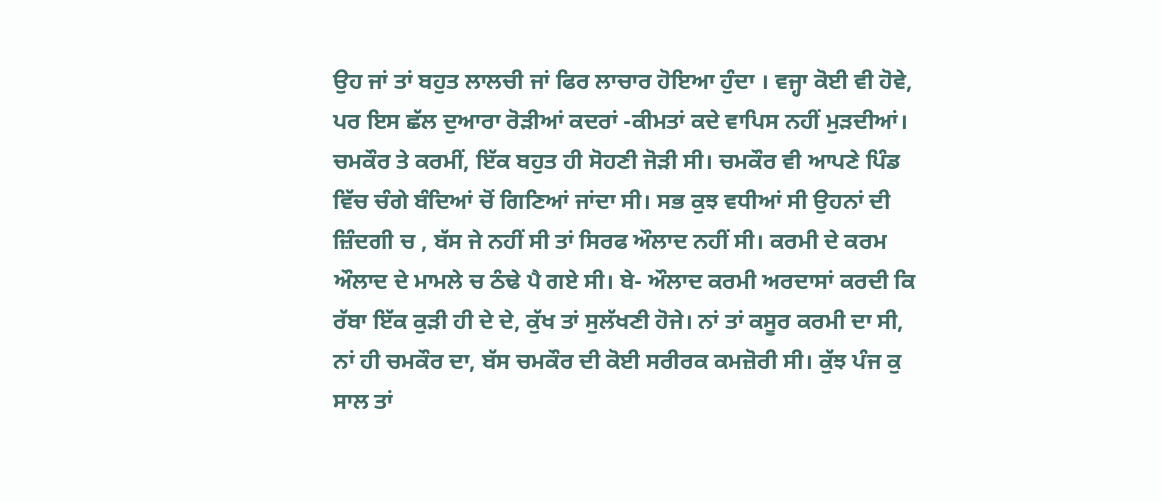ਉਹ ਜਾਂ ਤਾਂ ਬਹੁਤ ਲਾਲਚੀ ਜਾਂ ਫਿਰ ਲਾਚਾਰ ਹੋਇਆ ਹੁੰਦਾ । ਵਜ੍ਹਾ ਕੋਈ ਵੀ ਹੋਵੇ, ਪਰ ਇਸ ਛੱਲ ਦੁਆਰਾ ਰੋੜੀਆਂ ਕਦਰਾਂ -ਕੀਮਤਾਂ ਕਦੇ ਵਾਪਿਸ ਨਹੀਂ ਮੁੜਦੀਆਂ। ਚਮਕੌਰ ਤੇ ਕਰਮੀਂ, ਇੱਕ ਬਹੁਤ ਹੀ ਸੋਹਣੀ ਜੋੜੀ ਸੀ। ਚਮਕੌਰ ਵੀ ਆਪਣੇ ਪਿੰਡ ਵਿੱਚ ਚੰਗੇ ਬੰਦਿਆਂ ਚੋਂ ਗਿਣਿਆਂ ਜਾਂਦਾ ਸੀ। ਸਭ ਕੁਝ ਵਧੀਆਂ ਸੀ ਉਹਨਾਂ ਦੀ ਜ਼ਿੰਦਗੀ ਚ , ਬੱਸ ਜੇ ਨਹੀਂ ਸੀ ਤਾਂ ਸਿਰਫ ਔਲਾਦ ਨਹੀਂ ਸੀ। ਕਰਮੀ ਦੇ ਕਰਮ ਔਲਾਦ ਦੇ ਮਾਮਲੇ ਚ ਠੰਢੇ ਪੈ ਗਏ ਸੀ। ਬੇ- ਔਲਾਦ ਕਰਮੀ ਅਰਦਾਸਾਂ ਕਰਦੀ ਕਿ ਰੱਬਾ ਇੱਕ ਕੁੜੀ ਹੀ ਦੇ ਦੇ, ਕੁੱਖ ਤਾਂ ਸੁਲੱਖਣੀ ਹੋਜੇ। ਨਾਂ ਤਾਂ ਕਸੂਰ ਕਰਮੀ ਦਾ ਸੀ, ਨਾਂ ਹੀ ਚਮਕੌਰ ਦਾ, ਬੱਸ ਚਮਕੌਰ ਦੀ ਕੋਈ ਸਰੀਰਕ ਕਮਜ਼ੋਰੀ ਸੀ। ਕੁੱਝ ਪੰਜ ਕੁ ਸਾਲ ਤਾਂ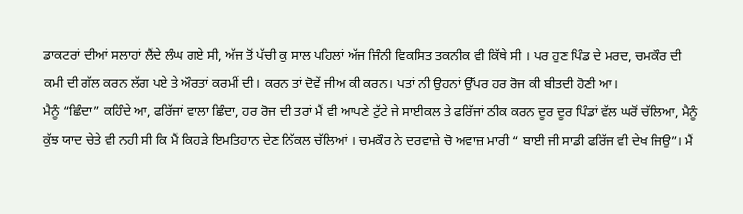ਡਾਕਟਰਾਂ ਦੀਆਂ ਸਲਾਹਾਂ ਲੈਂਦੇ ਲੰਘ ਗਏ ਸੀ, ਅੱਜ ਤੋਂ ਪੱਚੀ ਕੁ ਸਾਲ ਪਹਿਲਾਂ ਅੱਜ ਜਿੰਨੀ ਵਿਕਸਿਤ ਤਕਨੀਕ ਵੀ ਕਿੱਥੇ ਸੀ । ਪਰ ਹੁਣ ਪਿੰਡ ਦੇ ਮਰਦ, ਚਮਕੌਰ ਦੀ ਕਮੀ ਦੀ ਗੱਲ ਕਰਨ ਲੱਗ ਪਏ ਤੇ ਔਰਤਾਂ ਕਰਮੀਂ ਦੀ। ਕਰਨ ਤਾਂ ਦੋਵੇਂ ਜੀਅ ਕੀ ਕਰਨ। ਪਤਾਂ ਨੀ ਉਹਨਾਂ ਉੱਪਰ ਹਰ ਰੋਜ ਕੀ ਬੀਤਦੀ ਹੋਣੀ ਆ।
ਮੈਨੂੰ “ਛਿੰਦਾ” ਕਹਿੰਦੇ ਆ, ਫਰਿੱਜਾਂ ਵਾਲਾ ਛਿੰਦਾ, ਹਰ ਰੋਜ ਦੀ ਤਰਾਂ ਮੈਂ ਵੀ ਆਪਣੇ ਟੁੱਟੇ ਜੇ ਸਾਈਕਲ ਤੇ ਫਰਿੱਜਾਂ ਠੀਕ ਕਰਨ ਦੂਰ ਦੂਰ ਪਿੰਡਾਂ ਵੱਲ ਘਰੋਂ ਚੱਲਿਆ, ਮੈਨੂੰ ਕੁੱਝ ਯਾਦ ਚੇਤੇ ਵੀ ਨਹੀ ਸੀ ਕਿ ਮੈਂ ਕਿਹੜੇ ਇਮਤਿਹਾਨ ਦੇਣ ਨਿੱਕਲ ਚੱਲਿਆਂ । ਚਮਕੌਰ ਨੇ ਦਰਵਾਜ਼ੇ ਚੋ ਅਵਾਜ਼ ਮਾਰੀ “ ਬਾਈ ਜੀ ਸਾਡੀ ਫਰਿੱਜ ਵੀ ਦੇਖ ਜਿਉ”। ਮੈਂ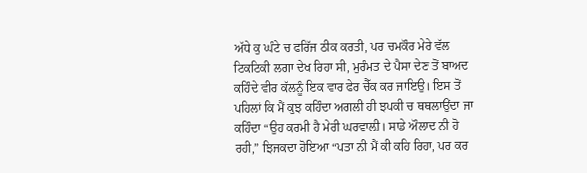ਅੱਧੇ ਕੁ ਘੰਟੇ ਚ ਫਰਿੱਜ ਠੀਕ ਕਰਤੀ, ਪਰ ਚਮਕੌਰ ਮੇਰੇ ਵੱਲ ਟਿਕਟਿਕੀ ਲਗਾ ਦੇਖ ਰਿਹਾ ਸੀ, ਮੁਰੰਮਤ ਦੇ ਪੈਸਾ ਦੇਣ ਤੋਂ ਬਾਅਦ ਕਹਿੰਦੇ ਵੀਰ ਕੱਲਨੂੰ ਇਕ ਵਾਰ ਫੇਰ ਚੈੱਕ ਕਰ ਜਾਇਉ। ਇਸ ਤੋਂ ਪਹਿਲਾਂ ਕਿ ਮੈਂ ਕੁਝ ਕਹਿੰਦਾ ਅਗਲੀ ਹੀ ਝਪਕੀ ਚ ਥਥਲਾਉਂਦਾ ਜਾ ਕਹਿੰਦਾ “ਉਹ ਕਰਮੀ ਹੈ ਮੇਰੀ ਘਰਵਾਲ਼ੀ। ਸਾਡੇ ਔਲਾਦ ਨੀ ਹੋ ਰਹੀ,” ਝਿਜਕਦਾ ਹੋਇਆ “ਪਤਾ ਨੀ ਮੈਂ ਕੀ ਕਹਿ ਰਿਹਾ, ਪਰ ਕਰ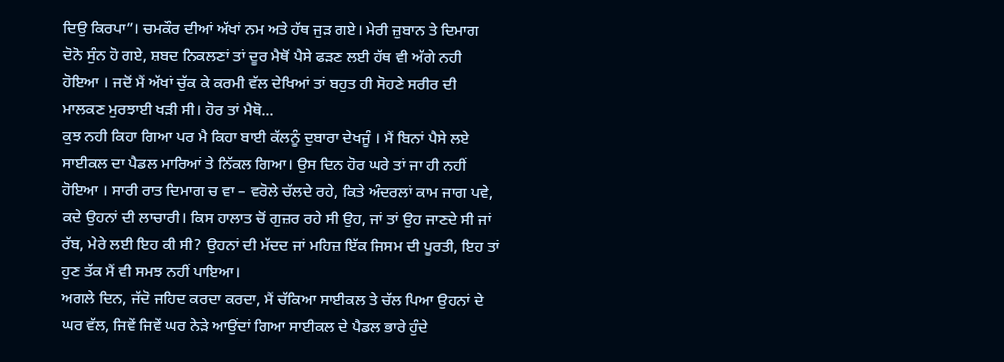ਦਿਉ ਕਿਰਪਾ”। ਚਮਕੌਰ ਦੀਆਂ ਅੱਖਾਂ ਨਮ ਅਤੇ ਹੱਥ ਜੁੜ ਗਏ। ਮੇਰੀ ਜ਼ੁਬਾਨ ਤੇ ਦਿਮਾਗ ਦੋਨੋ ਸੁੰਨ ਹੋ ਗਏ, ਸ਼ਬਦ ਨਿਕਲਣਾਂ ਤਾਂ ਦੂਰ ਮੈਥੋਂ ਪੈਸੇ ਫੜਣ ਲਈ ਹੱਥ ਵੀ ਅੱਗੇ ਨਹੀ ਹੋਇਆ । ਜਦੋਂ ਮੈਂ ਅੱਖਾਂ ਚੁੱਕ ਕੇ ਕਰਮੀ ਵੱਲ ਦੇਖਿਆਂ ਤਾਂ ਬਹੁਤ ਹੀ ਸੋਹਣੇ ਸਰੀਰ ਦੀ ਮਾਲਕਣ ਮੁਰਝਾਈ ਖੜੀ ਸੀ। ਹੋਰ ਤਾਂ ਮੈਥੋ...
ਕੁਝ ਨਹੀ ਕਿਹਾ ਗਿਆ ਪਰ ਮੈ ਕਿਹਾ ਬਾਈ ਕੱਲਨੂੰ ਦੁਬਾਰਾ ਦੇਖਜੂੰ । ਮੈਂ ਬਿਨਾਂ ਪੈਸੇ ਲਏ ਸਾਈਕਲ ਦਾ ਪੈਡਲ ਮਾਰਿਆਂ ਤੇ ਨਿੱਕਲ ਗਿਆ। ਉਸ ਦਿਨ ਹੋਰ ਘਰੇ ਤਾਂ ਜਾ ਹੀ ਨਹੀਂ ਹੋਇਆ । ਸਾਰੀ ਰਾਤ ਦਿਮਾਗ ਚ ਵਾ – ਵਰੋਲੇ ਚੱਲਦੇ ਰਹੇ, ਕਿਤੇ ਅੰਦਰਲਾਂ ਕਾਮ ਜਾਗ ਪਵੇ, ਕਦੇ ਉਹਨਾਂ ਦੀ ਲਾਚਾਰੀ। ਕਿਸ ਹਾਲਾਤ ਚੋਂ ਗੁਜ਼ਰ ਰਹੇ ਸੀ ਉਹ, ਜਾਂ ਤਾਂ ਉਹ ਜਾਣਦੇ ਸੀ ਜਾਂ ਰੱਬ, ਮੇਰੇ ਲਈ ਇਹ ਕੀ ਸੀ? ਉਹਨਾਂ ਦੀ ਮੱਦਦ ਜਾਂ ਮਹਿਜ਼ ਇੱਕ ਜਿਸਮ ਦੀ ਪੂਰਤੀ, ਇਹ ਤਾਂ ਹੁਣ ਤੱਕ ਮੈਂ ਵੀ ਸਮਝ ਨਹੀਂ ਪਾਇਆ।
ਅਗਲੇ ਦਿਨ, ਜੱਦੋ ਜਹਿਦ ਕਰਦਾ ਕਰਦਾ, ਮੈਂ ਚੱਕਿਆ ਸਾਈਕਲ ਤੇ ਚੱਲ ਪਿਆ ਉਹਨਾਂ ਦੇ ਘਰ ਵੱਲ, ਜਿਵੇਂ ਜਿਵੇਂ ਘਰ ਨੇੜੇ ਆਉਂਦਾਂ ਗਿਆ ਸਾਈਕਲ ਦੇ ਪੈਡਲ ਭਾਰੇ ਹੁੰਦੇ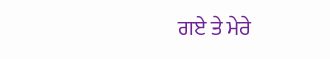ਗਏ ਤੇ ਮੇਰੇ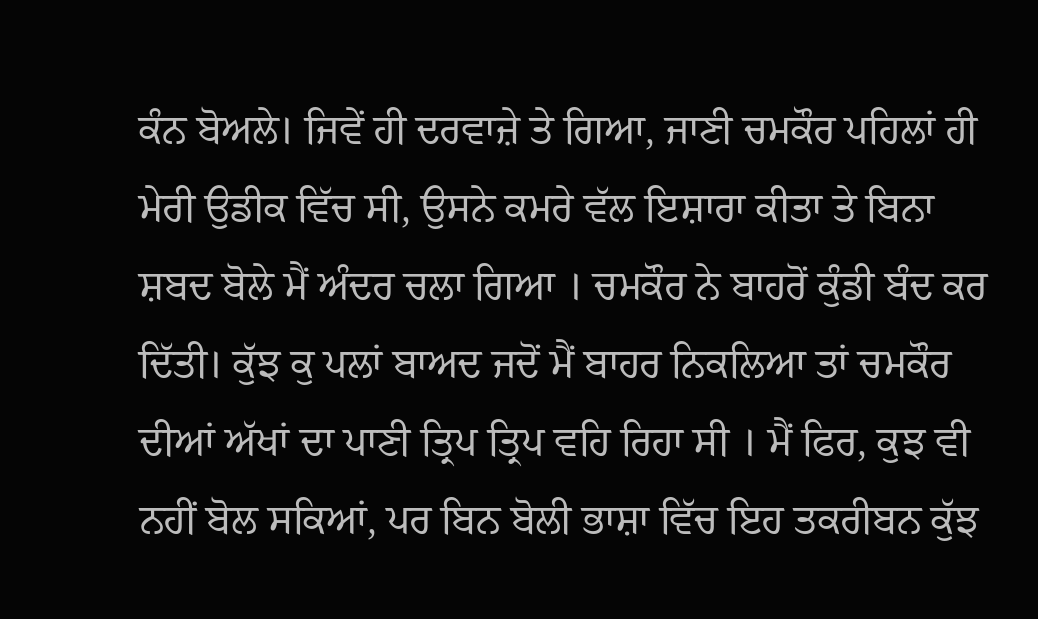ਕੰਨ ਬੋਅਲੇ। ਜਿਵੇਂ ਹੀ ਦਰਵਾਜ਼ੇ ਤੇ ਗਿਆ, ਜਾਣੀ ਚਮਕੌਰ ਪਹਿਲਾਂ ਹੀ ਮੇਰੀ ਉਡੀਕ ਵਿੱਚ ਸੀ, ਉਸਨੇ ਕਮਰੇ ਵੱਲ ਇਸ਼ਾਰਾ ਕੀਤਾ ਤੇ ਬਿਨਾ ਸ਼ਬਦ ਬੋਲੇ ਮੈਂ ਅੰਦਰ ਚਲਾ ਗਿਆ । ਚਮਕੌਰ ਨੇ ਬਾਹਰੋਂ ਕੁੰਡੀ ਬੰਦ ਕਰ ਦਿੱਤੀ। ਕੁੱਝ ਕੁ ਪਲਾਂ ਬਾਅਦ ਜਦੋਂ ਮੈਂ ਬਾਹਰ ਨਿਕਲਿਆ ਤਾਂ ਚਮਕੌਰ ਦੀਆਂ ਅੱਖਾਂ ਦਾ ਪਾਣੀ ਤ੍ਰਿਪ ਤ੍ਰਿਪ ਵਹਿ ਰਿਹਾ ਸੀ । ਮੈਂ ਫਿਰ, ਕੁਝ ਵੀ ਨਹੀਂ ਬੋਲ ਸਕਿਆਂ, ਪਰ ਬਿਨ ਬੋਲੀ ਭਾਸ਼ਾ ਵਿੱਚ ਇਹ ਤਕਰੀਬਨ ਕੁੱਝ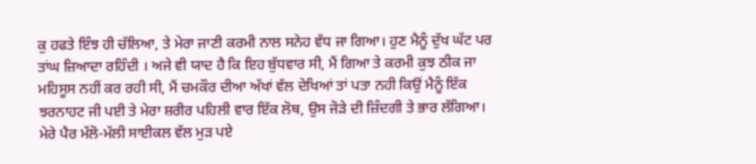ਕੁ ਹਫਤੇ ਇੰਝ ਹੀ ਚੱਲਿਆ, ਤੇ ਮੇਰਾ ਜਾਣੀ ਕਰਮੀ ਨਾਲ ਸਨੇਹ ਵੱਧ ਜਾ ਗਿਆ। ਹੁਣ ਮੈਨੂੰ ਦੁੱਖ ਘੱਟ ਪਰ ਤਾਂਘ ਜ਼ਿਆਦਾ ਰਹਿੰਦੀ । ਅਜੇ ਵੀ ਯਾਦ ਹੈ ਕਿ ਇਹ ਬੁੱਧਵਾਰ ਸੀ, ਮੈਂ ਗਿਆ ਤੇ ਕਰਮੀ ਕੁਝ ਠੀਕ ਜਾ ਮਹਿਸੂਸ ਨਹੀਂ ਕਰ ਰਹੀ ਸੀ, ਮੈਂ ਚਮਕੌਰ ਦੀਆ ਅੱਖਾਂ ਵੱਲ ਦੇਖਿਆਂ ਤਾਂ ਪਤਾ ਨਹੀ ਕਿਉਂ ਮੈਨੂੰ ਇੱਕ ਝਰਨਾਹਟ ਜੀ ਪਈ ਤੇ ਮੇਰਾ ਸ਼ਰੀਰ ਪਹਿਲੀ ਵਾਰ ਇੱਕ ਲੋਥ, ਉਸ ਜੋੜੇ ਦੀ ਜ਼ਿੰਦਗੀ ਤੇ ਭਾਰ ਲੱਗਿਆ। ਮੇਰੇ ਪੈਰ ਮੱਲੋ-ਮੱਲੀ ਸਾਈਕਲ ਵੱਲ ਮੁੜ ਪਏ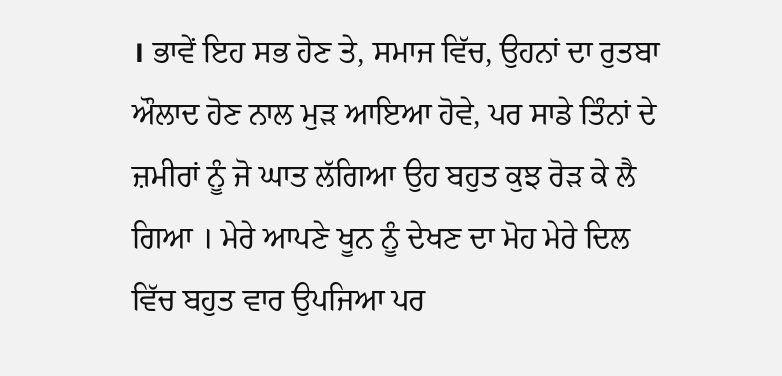। ਭਾਵੇਂ ਇਹ ਸਭ ਹੋਣ ਤੇ, ਸਮਾਜ ਵਿੱਚ, ਉਹਨਾਂ ਦਾ ਰੁਤਬਾ ਔਲਾਦ ਹੋਣ ਨਾਲ ਮੁੜ ਆਇਆ ਹੋਵੇ, ਪਰ ਸਾਡੇ ਤਿੰਨਾਂ ਦੇ ਜ਼ਮੀਰਾਂ ਨੂੰ ਜੋ ਘਾਤ ਲੱਗਿਆ ਉਹ ਬਹੁਤ ਕੁਝ ਰੋੜ ਕੇ ਲੈ ਗਿਆ । ਮੇਰੇ ਆਪਣੇ ਖੂਨ ਨੂੰ ਦੇਖਣ ਦਾ ਮੋਹ ਮੇਰੇ ਦਿਲ ਵਿੱਚ ਬਹੁਤ ਵਾਰ ਉਪਜਿਆ ਪਰ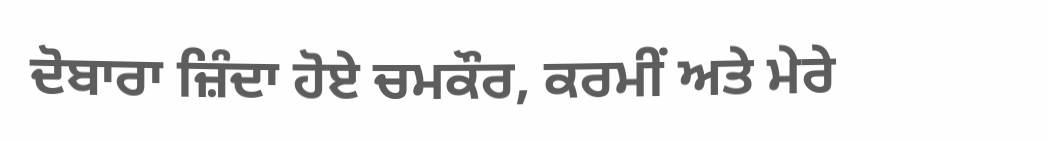ਦੋਬਾਰਾ ਜ਼ਿੰਦਾ ਹੋਏ ਚਮਕੌਰ, ਕਰਮੀਂ ਅਤੇ ਮੇਰੇ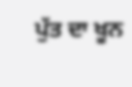ਪੁੱਤ ਦਾ ਖੂਨ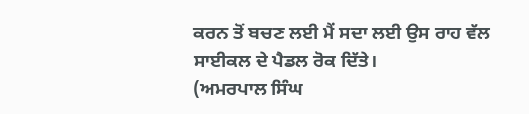ਕਰਨ ਤੋਂ ਬਚਣ ਲਈ ਮੈਂ ਸਦਾ ਲਈ ਉਸ ਰਾਹ ਵੱਲ ਸਾਈਕਲ ਦੇ ਪੈਡਲ ਰੋਕ ਦਿੱਤੇ।
(ਅਮਰਪਾਲ ਸਿੰਘ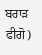ਬਰਾੜ ਫੀਗੋ)